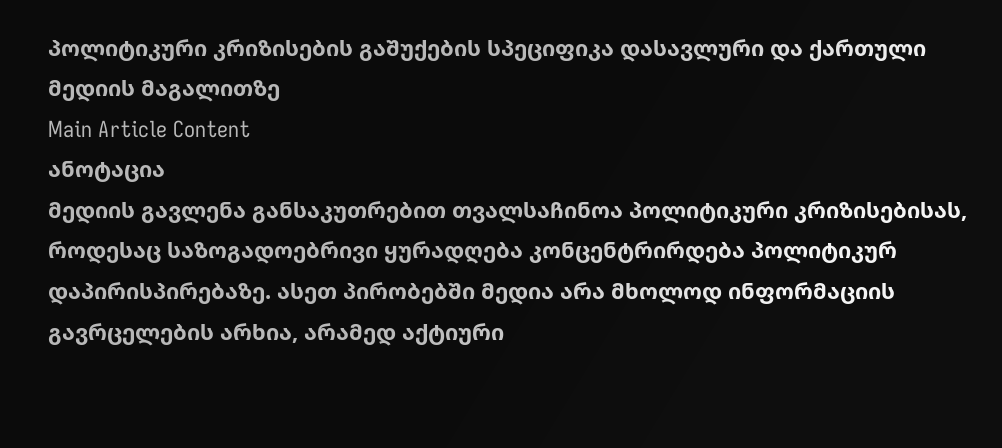პოლიტიკური კრიზისების გაშუქების სპეციფიკა დასავლური და ქართული მედიის მაგალითზე
Main Article Content
ანოტაცია
მედიის გავლენა განსაკუთრებით თვალსაჩინოა პოლიტიკური კრიზისებისას, როდესაც საზოგადოებრივი ყურადღება კონცენტრირდება პოლიტიკურ დაპირისპირებაზე. ასეთ პირობებში მედია არა მხოლოდ ინფორმაციის გავრცელების არხია, არამედ აქტიური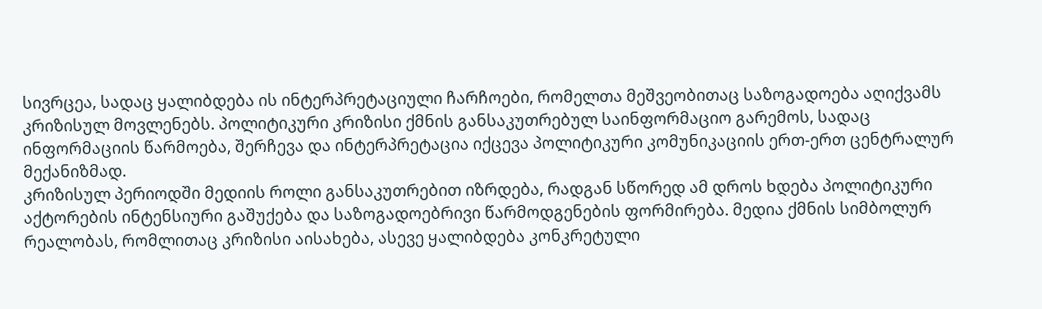სივრცეა, სადაც ყალიბდება ის ინტერპრეტაციული ჩარჩოები, რომელთა მეშვეობითაც საზოგადოება აღიქვამს კრიზისულ მოვლენებს. პოლიტიკური კრიზისი ქმნის განსაკუთრებულ საინფორმაციო გარემოს, სადაც ინფორმაციის წარმოება, შერჩევა და ინტერპრეტაცია იქცევა პოლიტიკური კომუნიკაციის ერთ-ერთ ცენტრალურ მექანიზმად.
კრიზისულ პერიოდში მედიის როლი განსაკუთრებით იზრდება, რადგან სწორედ ამ დროს ხდება პოლიტიკური აქტორების ინტენსიური გაშუქება და საზოგადოებრივი წარმოდგენების ფორმირება. მედია ქმნის სიმბოლურ რეალობას, რომლითაც კრიზისი აისახება, ასევე ყალიბდება კონკრეტული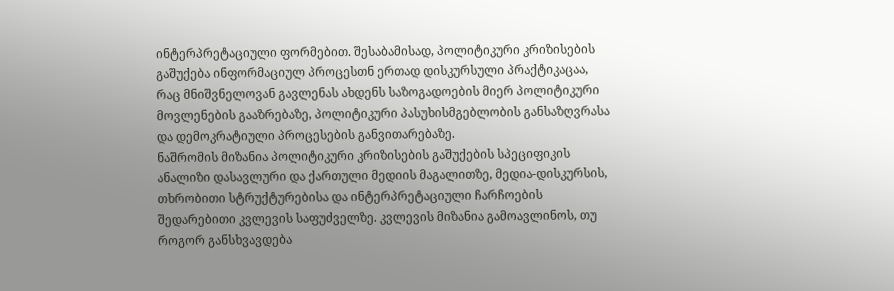ინტერპრეტაციული ფორმებით. შესაბამისად, პოლიტიკური კრიზისების გაშუქება ინფორმაციულ პროცესთნ ერთად დისკურსული პრაქტიკაცაა, რაც მნიშვნელოვან გავლენას ახდენს საზოგადოების მიერ პოლიტიკური მოვლენების გააზრებაზე, პოლიტიკური პასუხისმგებლობის განსაზღვრასა და დემოკრატიული პროცესების განვითარებაზე.
ნაშრომის მიზანია პოლიტიკური კრიზისების გაშუქების სპეციფიკის ანალიზი დასავლური და ქართული მედიის მაგალითზე, მედია-დისკურსის, თხრობითი სტრუქტურებისა და ინტერპრეტაციული ჩარჩოების შედარებითი კვლევის საფუძველზე. კვლევის მიზანია გამოავლინოს, თუ როგორ განსხვავდება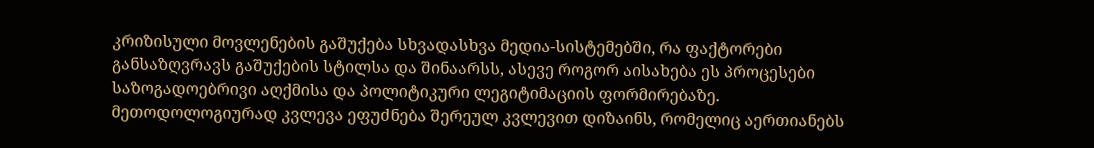კრიზისული მოვლენების გაშუქება სხვადასხვა მედია-სისტემებში, რა ფაქტორები განსაზღვრავს გაშუქების სტილსა და შინაარსს, ასევე როგორ აისახება ეს პროცესები საზოგადოებრივი აღქმისა და პოლიტიკური ლეგიტიმაციის ფორმირებაზე.
მეთოდოლოგიურად კვლევა ეფუძნება შერეულ კვლევით დიზაინს, რომელიც აერთიანებს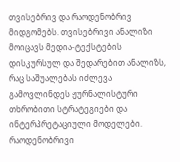თვისებრივ და რაოდენობრივ მიდგომებს. თვისებრივი ანალიზი მოიცავს მედია-ტექსტების დისკურსულ და შედარებით ანალიზს, რაც საშუალებას იძლევა გამოვლინდეს ჟურნალისტური თხრობითი სტრატეგიები და ინტერპრეტაციული მოდელები. რაოდენობრივი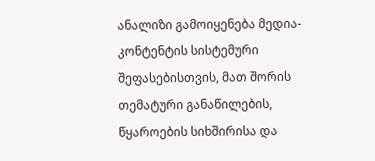ანალიზი გამოიყენება მედია-კონტენტის სისტემური შეფასებისთვის, მათ შორის თემატური განაწილების, წყაროების სიხშირისა და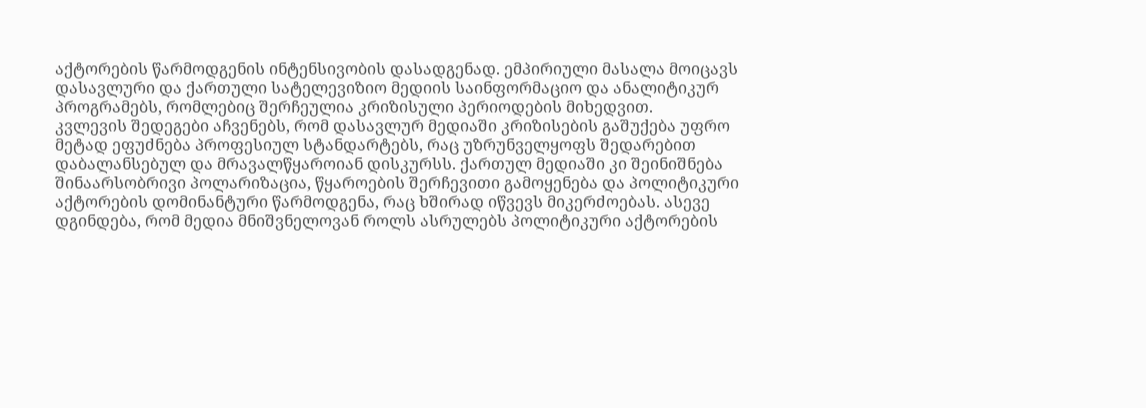აქტორების წარმოდგენის ინტენსივობის დასადგენად. ემპირიული მასალა მოიცავს დასავლური და ქართული სატელევიზიო მედიის საინფორმაციო და ანალიტიკურ პროგრამებს, რომლებიც შერჩეულია კრიზისული პერიოდების მიხედვით.
კვლევის შედეგები აჩვენებს, რომ დასავლურ მედიაში კრიზისების გაშუქება უფრო მეტად ეფუძნება პროფესიულ სტანდარტებს, რაც უზრუნველყოფს შედარებით დაბალანსებულ და მრავალწყაროიან დისკურსს. ქართულ მედიაში კი შეინიშნება შინაარსობრივი პოლარიზაცია, წყაროების შერჩევითი გამოყენება და პოლიტიკური აქტორების დომინანტური წარმოდგენა, რაც ხშირად იწვევს მიკერძოებას. ასევე დგინდება, რომ მედია მნიშვნელოვან როლს ასრულებს პოლიტიკური აქტორების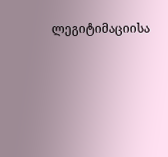ლეგიტიმაციისა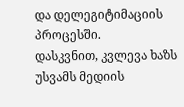და დელეგიტიმაციის პროცესში.
დასკვნით, კვლევა ხაზს უსვამს მედიის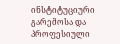ინსტიტუციური გარემოსა და პროფესიული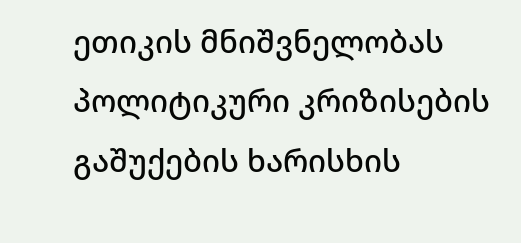ეთიკის მნიშვნელობას პოლიტიკური კრიზისების გაშუქების ხარისხის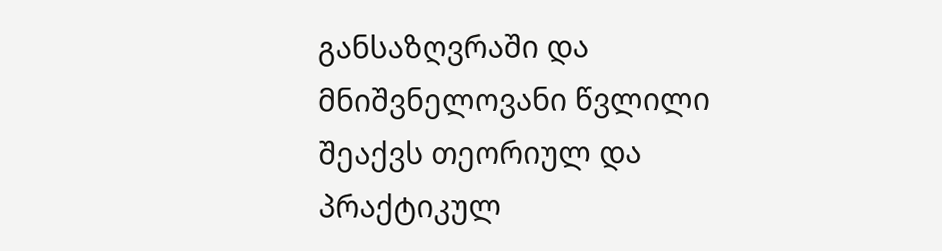განსაზღვრაში და მნიშვნელოვანი წვლილი შეაქვს თეორიულ და პრაქტიკულ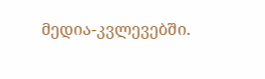მედია-კვლევებში.